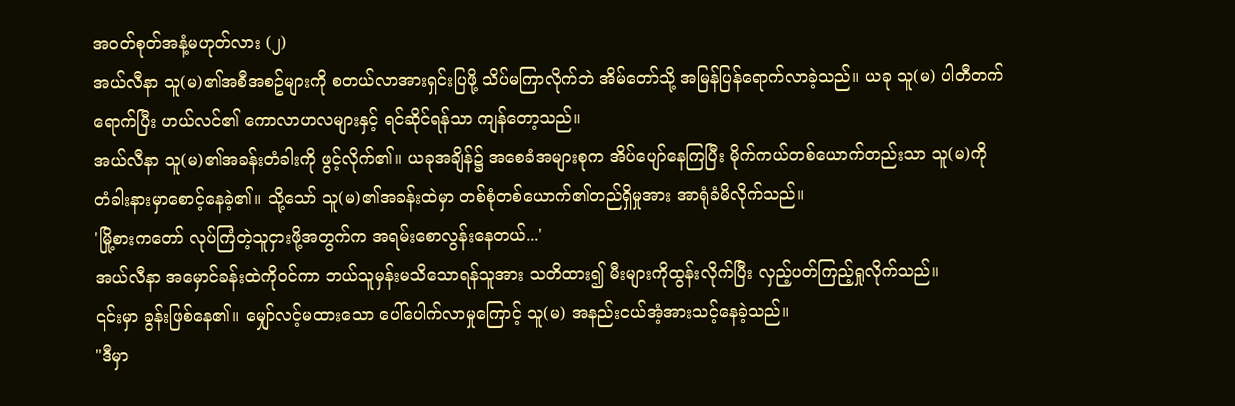အဝတ်စုတ်အနံ့မဟုတ်လား (၂)
အယ်လီနာ သူ(မ)၏အစီအစဥ်များကို စတယ်လာအားရှင်းပြဖို့ သိပ်မကြာလိုက်ဘဲ အိမ်တော်သို့ အမြန်ပြန်ရောက်လာခဲ့သည်။ ယခု သူ(မ) ပါတီတက်ရောက်ပြီး ဟယ်လင်၏ ကောလာဟလများနှင့် ရင်ဆိုင်ရန်သာ ကျန်တော့သည်။
အယ်လီနာ သူ(မ)၏အခန်းတံခါးကို ဖွင့်လိုက်၏။ ယခုအချိန်၌ အစေခံအများစုက အိပ်ပျော်နေကြပြီး မိုက်ကယ်တစ်ယောက်တည်းသာ သူ(မ)ကို တံခါးနားမှာစောင့်နေခဲ့၏။ သို့သော် သူ(မ)၏အခန်းထဲမှာ တစ်စုံတစ်ယောက်၏တည်ရှိမှုအား အာရုံခံမိလိုက်သည်။
'မြို့စားကတော် လုပ်ကြံတဲ့သူငှားဖို့အတွက်က အရမ်းစောလွန်းနေတယ်...'
အယ်လီနာ အမှောင်ခန်းထဲကိုဝင်ကာ ဘယ်သူမှန်းမသိသောရန်သူအား သတိထား၍ မီးများကိုထွန်းလိုက်ပြီး လှည့်ပတ်ကြည့်ရှုလိုက်သည်။
၎င်းမှာ ခွန်းဖြစ်နေ၏။ မျှော်လင့်မထားသော ပေါ်ပေါက်လာမှုကြောင့် သူ(မ) အနည်းငယ်အံ့အားသင့်နေခဲ့သည်။
"ဒီမှာ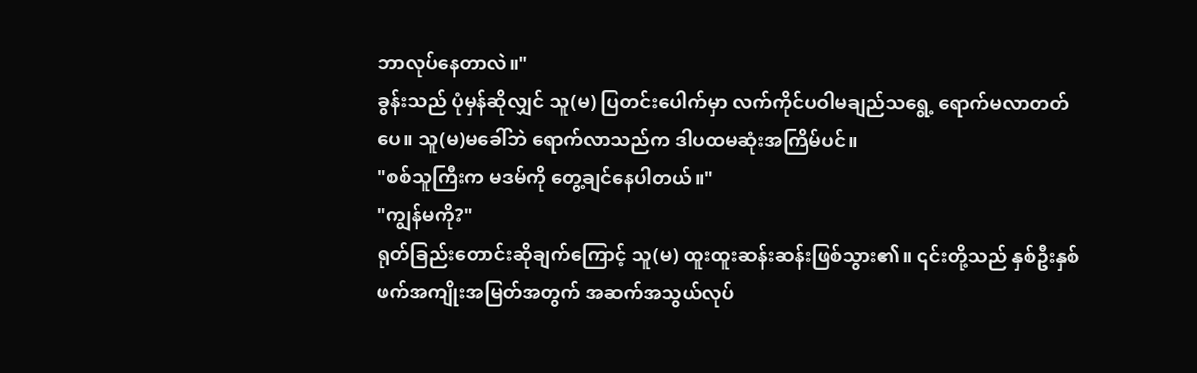ဘာလုပ်နေတာလဲ။"
ခွန်းသည် ပုံမှန်ဆိုလျှင် သူ(မ) ပြတင်းပေါက်မှာ လက်ကိုင်ပဝါမချည်သရွေ့ ရောက်မလာတတ်ပေ။ သူ(မ)မခေါ်ဘဲ ရောက်လာသည်က ဒါပထမဆုံးအကြိမ်ပင်။
"စစ်သူကြီးက မဒမ်ကို တွေ့ချင်နေပါတယ်။"
"ကျွန်မကို?"
ရုတ်ခြည်းတောင်းဆိုချက်ကြောင့် သူ(မ) ထူးထူးဆန်းဆန်းဖြစ်သွား၏။ ၎င်းတို့သည် နှစ်ဦးနှစ်ဖက်အကျိုးအမြတ်အတွက် အဆက်အသွယ်လုပ်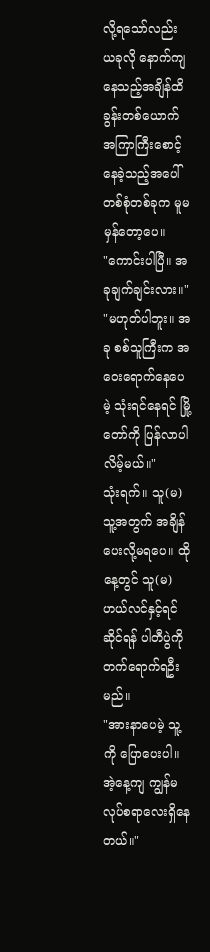လို့ရသော်လည်း ယခုလို နောက်ကျနေသည့်အချိန်ထိ ခွန်းတစ်ယောက် အကြာကြီးစောင့်နေခဲ့သည့်အပေါ် တစ်စုံတစ်ခုက မူမမှန်တော့ပေ။
"ကောင်းပါပြီ။ အခုချက်ချင်းလား။"
"မဟုတ်ပါဘူး။ အခု စစ်သူကြီးက အဝေးရောက်နေပေမဲ့ သုံးရင်နေရင် မြို့တော်ကို ပြန်လာပါလိမ့်မယ်။"
သုံးရက်။ သူ(မ) သူ့အတွက် အချိန်ပေးလို့မရပေ။ ထိုနေ့တွင် သူ(မ) ဟယ်လင်နှင့်ရင်ဆိုင်ရန် ပါတီပွဲကိုတက်ရောက်ရဦးမည်။
"အားနာပေမဲ့ သူ့ကို ပြောပေးပါ။ အဲ့နေ့ကျ ကျွန်မ လုပ်စရာလေးရှိနေတယ်။"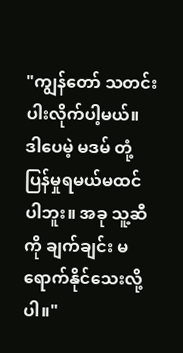"ကျွန်တော် သတင်းပါးလိုက်ပါ့မယ်။ ဒါပေမဲ့ မဒမ် တုံ့ပြန်မှုရမယ်မထင်ပါဘူး။ အခု သူ့ဆီကို ချက်ချင်း မရောက်နိုင်သေးလို့ပါ။"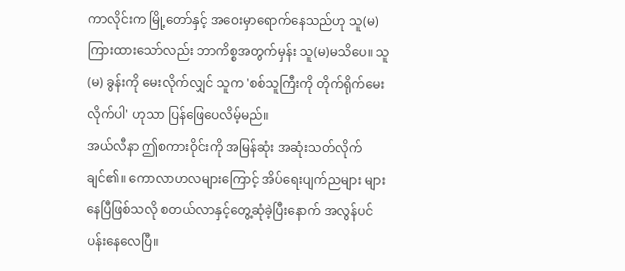ကာလိုင်းက မြို့တော်နှင့် အဝေးမှာရောက်နေသည်ဟု သူ(မ)ကြားထားသော်လည်း ဘာကိစ္စအတွက်မှန်း သူ(မ)မသိပေ။ သူ(မ) ခွန်းကို မေးလိုက်လျှင် သူက 'စစ်သူကြီးကို တိုက်ရိုက်မေးလိုက်ပါ' ဟုသာ ပြန်ဖြေပေလိမ့်မည်။
အယ်လီနာ ဤစကားဝိုင်းကို အမြန်ဆုံး အဆုံးသတ်လိုက်ချင်၏။ ကောလာဟလများကြောင့် အိပ်ရေးပျက်ညများ များနေပြီဖြစ်သလို စတယ်လာနှင့်တွေ့ဆုံခဲ့ပြီးနောက် အလွန်ပင်ပန်းနေလေပြီ။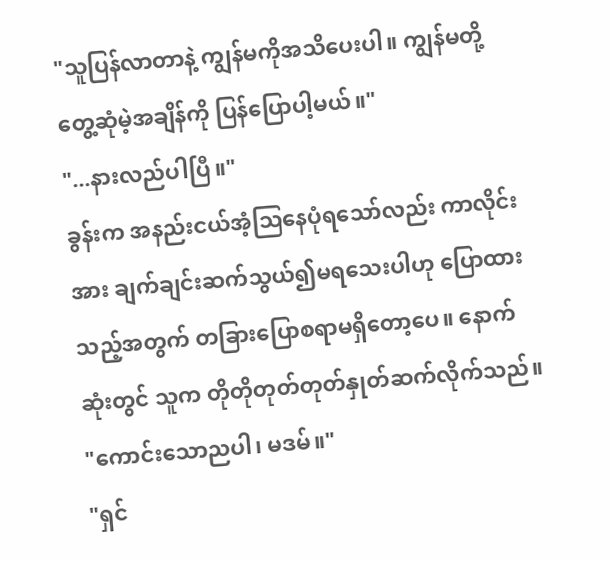"သူပြန်လာတာနဲ့ ကျွန်မကိုအသိပေးပါ။ ကျွန်မတို့ တွေ့ဆုံမဲ့အချိန်ကို ပြန်ပြောပါ့မယ်။"
"...နားလည်ပါပြီ။"
ခွန်းက အနည်းငယ်အံ့သြနေပုံရသော်လည်း ကာလိုင်းအား ချက်ချင်းဆက်သွယ်၍မရသေးပါဟု ပြောထားသည့်အတွက် တခြားပြောစရာမရှိတော့ပေ။ နောက်ဆုံးတွင် သူက တိုတိုတုတ်တုတ်နှုတ်ဆက်လိုက်သည်။
"ကောင်းသောညပါ၊ မဒမ်။"
"ရှင်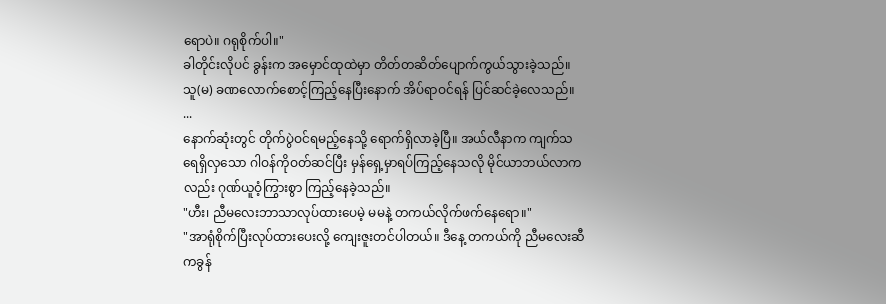ရောပဲ။ ဂရုစိုက်ပါ။"
ခါတိုင်းလိုပင် ခွန်းက အမှောင်ထုထဲမှာ တိတ်တဆိတ်ပျောက်ကွယ်သွားခဲ့သည်။ သူ(မ) ခဏလောက်စောင့်ကြည့်နေပြီးနောက် အိပ်ရာဝင်ရန် ပြင်ဆင်ခဲ့လေသည်။
...
နောက်ဆုံးတွင် တိုက်ပွဲဝင်ရမည့်နေသို့ ရောက်ရှိလာခဲ့ပြီ။ အယ်လီနာက ကျက်သရေရှိလှသော ဂါဝန်ကိုဝတ်ဆင်ပြီး မှန်ရှေ့မှာရပ်ကြည့်နေသလို မိုင်ယာဘယ်လာကလည်း ဂုဏ်ယူဝံ့ကြွားစွာ ကြည့်နေခဲ့သည်။
"ဟီး၊ ညီမလေးဘာသာလုပ်ထားပေမဲ့ မမနဲ့ တကယ်လိုက်ဖက်နေရော။"
"အာရုံစိုက်ပြီးလုပ်ထားပေးလို့ ကျေးဇူးတင်ပါတယ်။ ဒီနေ့ တကယ်ကို ညီမလေးဆီကခွန်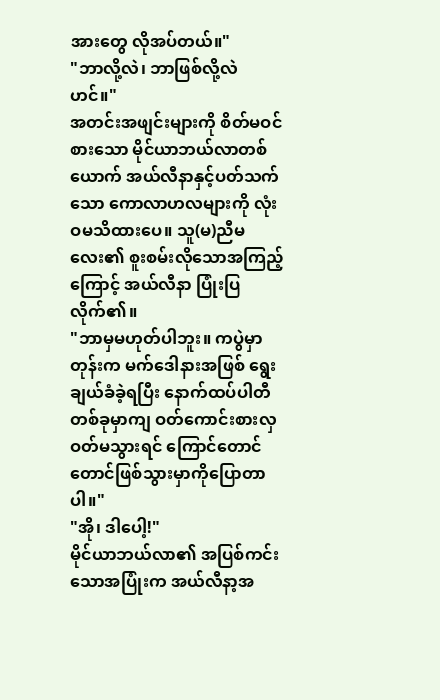အားတွေ လိုအပ်တယ်။"
"ဘာလို့လဲ၊ ဘာဖြစ်လို့လဲဟင်။"
အတင်းအဖျင်းများကို စိတ်မဝင်စားသော မိုင်ယာဘယ်လာတစ်ယောက် အယ်လီနာနှင့်ပတ်သက်သော ကောလာဟလများကို လုံးဝမသိထားပေ။ သူ(မ)ညီမလေး၏ စူးစမ်းလိုသောအကြည့်ကြောင့် အယ်လီနာ ပြုံးပြလိုက်၏။
"ဘာမှမဟုတ်ပါဘူး။ ကပွဲမှာတုန်းက မက်ဒေါနားအဖြစ် ရွေးချယ်ခံခဲ့ရပြီး နောက်ထပ်ပါတီတစ်ခုမှာကျ ဝတ်ကောင်းစားလှဝတ်မသွားရင် ကြောင်တောင်တောင်ဖြစ်သွားမှာကိုပြောတာပါ။"
"အို၊ ဒါပေါ့!"
မိုင်ယာဘယ်လာ၏ အပြစ်ကင်းသောအပြုံးက အယ်လီနာ့အ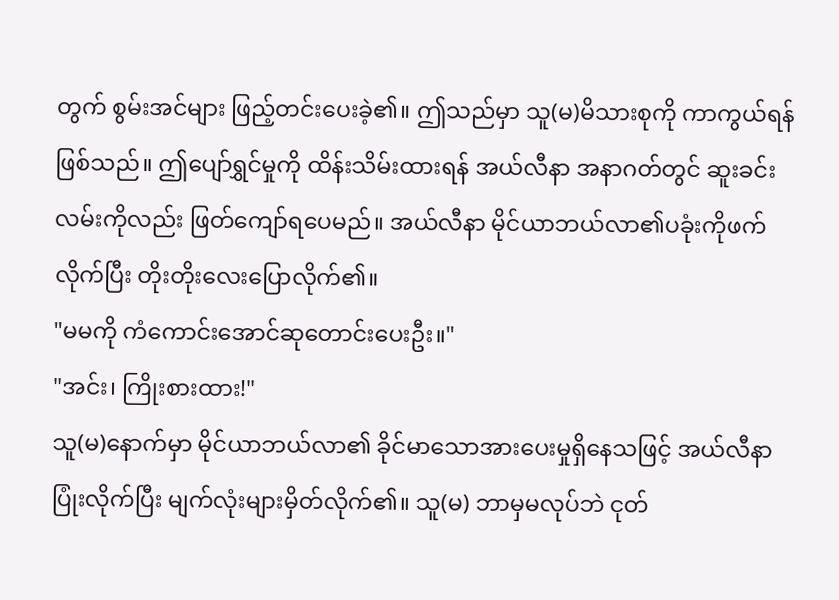တွက် စွမ်းအင်များ ဖြည့်တင်းပေးခဲ့၏။ ဤသည်မှာ သူ(မ)မိသားစုကို ကာကွယ်ရန်ဖြစ်သည်။ ဤပျော်ရွှင်မှုကို ထိန်းသိမ်းထားရန် အယ်လီနာ အနာဂတ်တွင် ဆူးခင်းလမ်းကိုလည်း ဖြတ်ကျော်ရပေမည်။ အယ်လီနာ မိုင်ယာဘယ်လာ၏ပခုံးကိုဖက်လိုက်ပြီး တိုးတိုးလေးပြောလိုက်၏။
"မမကို ကံကောင်းအောင်ဆုတောင်းပေးဦး။"
"အင်း၊ ကြိုးစားထား!"
သူ(မ)နောက်မှာ မိုင်ယာဘယ်လာ၏ ခိုင်မာသောအားပေးမှုရှိနေသဖြင့် အယ်လီနာ ပြုံးလိုက်ပြီး မျက်လုံးများမှိတ်လိုက်၏။ သူ(မ) ဘာမှမလုပ်ဘဲ ငုတ်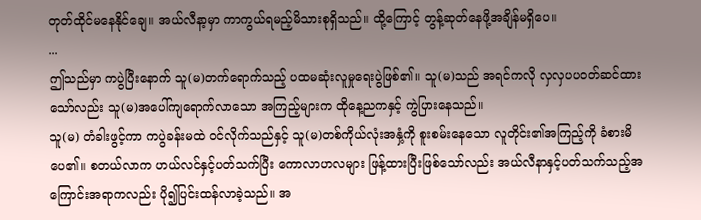တုတ်ထိုင်မနေနိုင်ချေ။ အယ်လီနာ့မှာ ကာကွယ်ရမည့်မိသားစုရှိသည်။ ထို့ကြောင့် တွန့်ဆုတ်နေဖို့အချိန်မရှိပေ။
...
ဤသည်မှာ ကပွဲပြီးနောက် သူ(မ)တက်ရောက်သည့် ပထမဆုံးလူမှုရေးပွဲဖြစ်၏။ သူ(မ)သည် အရင်ကလို လှလှပပဝတ်ဆင်ထားသော်လည်း သူ(မ)အပေါ်ကျရောက်လာသော အကြည့်များက ထိုနေ့ညကနှင့် ကွဲပြားနေသည်။
သူ(မ) တံခါးဖွင့်ကာ ကပွဲခန်းမထဲ ဝင်လိုက်သည်နှင့် သူ(မ)တစ်ကိုယ်လုံးအနှံ့ကို စူးစမ်းနေသော လူတိုင်း၏အကြည့်ကို ခံစားမိပေ၏။ စတယ်လာက ဟယ်လင်နှင့်ပတ်သက်ပြီး ကောလာဟလများ ဖြန့်ထားပြီးဖြစ်သော်လည်း အယ်လီနာနှင့်ပတ်သက်သည့်အကြောင်းအရာကလည်း ပို၍ပြင်းထန်လာခဲ့သည်။ အ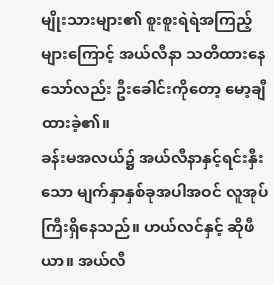မျိုးသားများ၏ စူးစူးရဲရဲအကြည့်များကြောင့် အယ်လီနာ သတိထားနေသော်လည်း ဦးခေါင်းကိုတော့ မော့ချီထားခဲ့၏။
ခန်းမအလယ်၌ အယ်လီနာနှင့်ရင်းနှီးသော မျက်နှာနှစ်ခုအပါအဝင် လူအုပ်ကြီးရှိနေသည်။ ဟယ်လင်နှင့် ဆိုဖီယာ။ အယ်လီ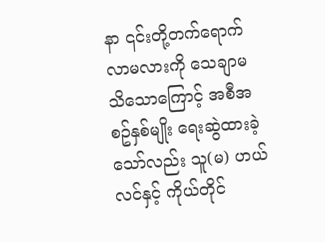နာ ၎င်းတို့တက်ရောက်လာမလားကို သေချာမသိသောကြောင့် အစီအစဥ်နှစ်မျိုး ရေးဆွဲထားခဲ့သော်လည်း သူ(မ) ဟယ်လင်နှင့် ကိုယ်တိုင်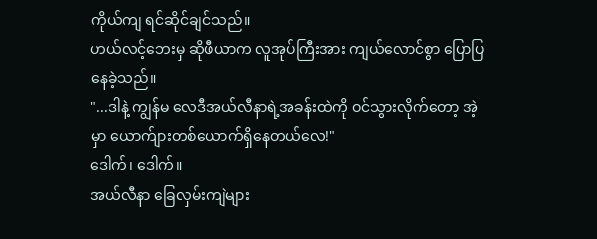ကိုယ်ကျ ရင်ဆိုင်ချင်သည်။
ဟယ်လင့်ဘေးမှ ဆိုဖီယာက လူအုပ်ကြီးအား ကျယ်လောင်စွာ ပြောပြနေခဲ့သည်။
"...ဒါနဲ့ ကျွန်မ လေဒီအယ်လီနာရဲ့အခန်းထဲကို ဝင်သွားလိုက်တော့ အဲ့မှာ ယောက်ျားတစ်ယောက်ရှိနေတယ်လေ!"
ဒေါက်၊ ဒေါက်။
အယ်လီနာ ခြေလှမ်းကျဲများ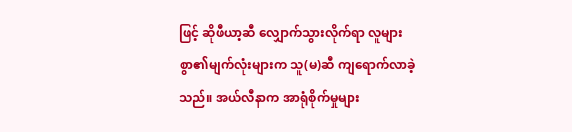ဖြင့် ဆိုဖီယာ့ဆီ လျှောက်သွားလိုက်ရာ လူများစွာ၏မျက်လုံးများက သူ(မ)ဆီ ကျရောက်လာခဲ့သည်။ အယ်လီနာက အာရုံစိုက်မှုများ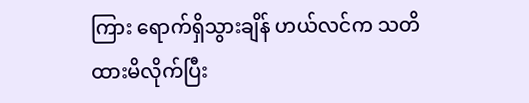ကြား ရောက်ရှိသွားချိန် ဟယ်လင်က သတိထားမိလိုက်ပြီး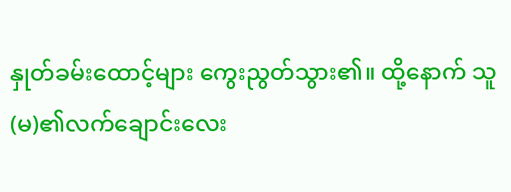နှုတ်ခမ်းထောင့်များ ကွေးညွတ်သွား၏။ ထို့နောက် သူ(မ)၏လက်ချောင်းလေး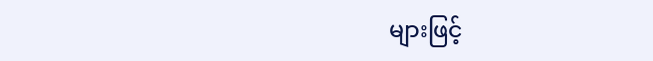များဖြင့်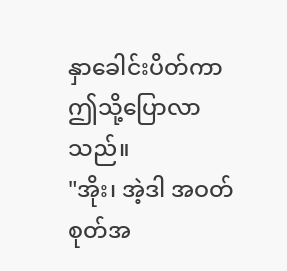နှာခေါင်းပိတ်ကာ ဤသို့ပြောလာသည်။
"အိုး၊ အဲ့ဒါ အဝတ်စုတ်အ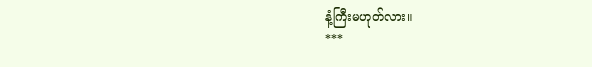နံ့ကြီးမဟုတ်လား။
***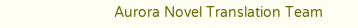Aurora Novel Translation Team